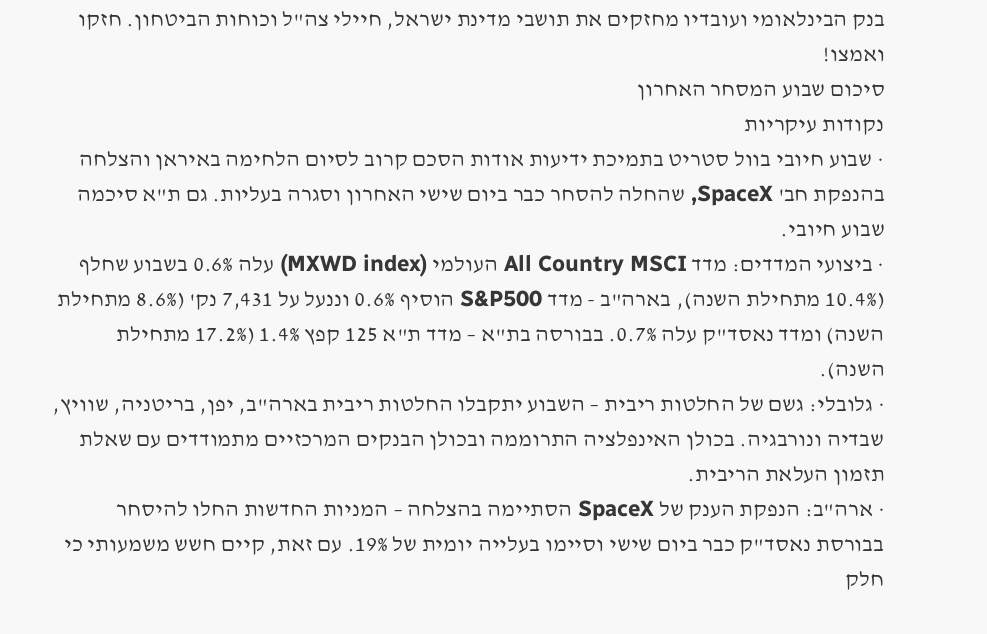בנק הבינלאומי ועובדיו מחזקים את תושבי מדינת ישראל, חיילי צה"ל וכוחות הביטחון. חזקו ואמצו!
סיכום שבוע המסחר האחרון
נקודות עיקריות
· שבוע חיובי בוול סטריט בתמיכת ידיעות אודות הסכם קרוב לסיום הלחימה באיראן והצלחה בהנפקת חב' SpaceX, שהחלה להסחר כבר ביום שישי האחרון וסגרה בעליות. גם ת"א סיכמה שבוע חיובי.
· ביצועי המדדים: מדד All Country MSCI העולמי (MXWD index) עלה 0.6% בשבוע שחלף (10.4% מתחילת השנה), בארה"ב - מדד S&P500 הוסיף 0.6% וננעל על 7,431 נק' (8.6% מתחילת השנה) ומדד נאסד"ק עלה 0.7%. בבורסה בת"א – מדד ת"א 125 קפץ 1.4% (17.2% מתחילת השנה).
· גלובלי: גשם של החלטות ריבית – השבוע יתקבלו החלטות ריבית בארה"ב, יפן, בריטניה, שוויץ, שבדיה ונורבגיה. בכולן האינפלציה התרוממה ובכולן הבנקים המרכזיים מתמודדים עם שאלת תזמון העלאת הריבית.
· ארה"ב: הנפקת הענק של SpaceX הסתיימה בהצלחה – המניות החדשות החלו להיסחר בבורסת נאסד"ק כבר ביום שישי וסיימו בעלייה יומית של 19%. עם זאת, קיים חשש משמעותי כי חלק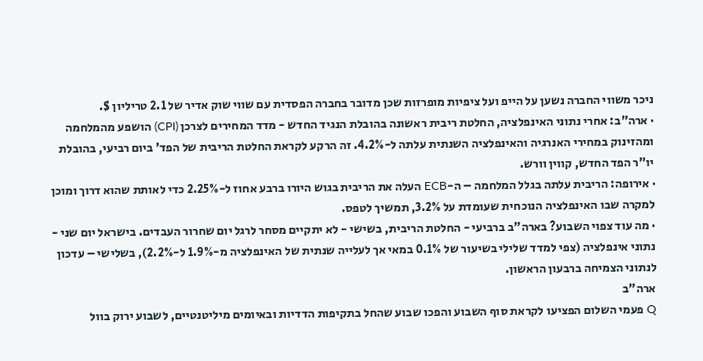ניכר משווי החברה נשען על הייפ ועל ציפיות מופרזות שכן מדובר בחברה הפסדית עם שווי שוק אדיר של 2.1 טריליון $.
· ארה"ב: אחרי נתוני האינפלציה, החלטת ריבית ראשונה בהובלת הנגיד החדש - מדד המחירים לצרכן (CPI) הושפע מהמלחמה ומהזינוק במחירי האנרגיה והאינפלציה השנתית עלתה ל-4.2%. זה הרקע לקראת החלטת הריבית של הפד' ביום רביעי, בהובלת יו"ר הפד החדש, קווין וורש.
· אירופה: הריבית עלתה בגלל המלחמה – ה-ECB העלה את הריבית בגוש היורו ברבע אחוז ל-2.25% כדי לאותת שהוא דרוך ומוכן למקרה שבו האינפלציה הנוכחית שעומדת על 3.2%, תמשיך לטפס.
· מה עוד צפוי השבוע? בארה"ב ברביעי - החלטת הריבית, בשישי - לא יתקיים מסחר לרגל יום שחרור העבדים. בישראל יום שני - נתוני אינפלציה (צפי למדד שלילי בשיעור של 0.1% במאי אך לעלייה שנתית של האינפלציה מ-1.9% ל-2.2%), בשלישי – עדכון לנתוני הצמיחה ברבעון הראשון.
ארה"ב
Q פעמי השלום הפציעו לקראת סוף השבוע והפכו שבוע שהחל בתקיפות הדדיות ובאיומים מיליטנטיים, לשבוע ירוק בוול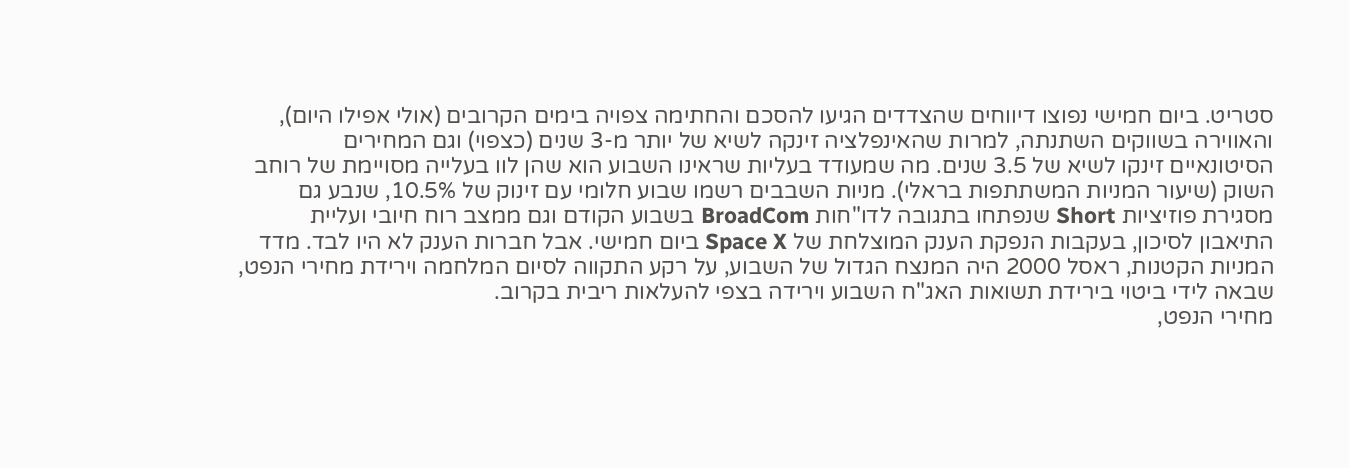סטריט. ביום חמישי נפוצו דיווחים שהצדדים הגיעו להסכם והחתימה צפויה בימים הקרובים (אולי אפילו היום), והאווירה בשווקים השתנתה, למרות שהאינפלציה זינקה לשיא של יותר מ-3 שנים (כצפוי) וגם המחירים הסיטונאיים זינקו לשיא של 3.5 שנים. מה שמעודד בעליות שראינו השבוע הוא שהן לוו בעלייה מסויימת של רוחב השוק (שיעור המניות המשתתפות בראלי). מניות השבבים רשמו שבוע חלומי עם זינוק של 10.5%, שנבע גם מסגירת פוזיציות Short שנפתחו בתגובה לדו"חות BroadCom בשבוע הקודם וגם ממצב רוח חיובי ועליית התיאבון לסיכון, בעקבות הנפקת הענק המוצלחת של Space X ביום חמישי. אבל חברות הענק לא היו לבד. מדד המניות הקטנות, ראסל 2000 היה המנצח הגדול של השבוע, על רקע התקווה לסיום המלחמה וירידת מחירי הנפט, שבאה לידי ביטוי בירידת תשואות האג"ח השבוע וירידה בצפי להעלאות ריבית בקרוב.
מחירי הנפט,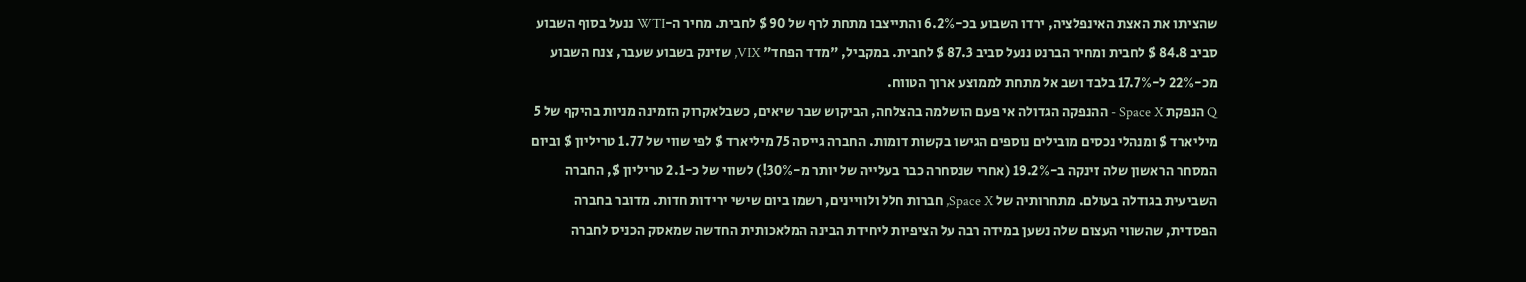שהציתו את האצת האינפלציה, ירדו השבוע בכ-6.2% והתייצבו מתחת לרף של 90 $ לחבית. מחיר ה-WTI ננעל בסוף השבוע סביב 84.8 $ לחבית ומחיר הברנט ננעל סביב 87.3 $ לחבית. במקביל, "מדד הפחד" VIX, שזינק בשבוע שעבר, צנח השבוע מכ-22% ל-17.7% בלבד ושב אל מתחת לממוצע ארוך הטווח.
Q הנפקת Space X - ההנפקה הגדולה אי פעם הושלמה בהצלחה, הביקוש שבר שיאים, כשבלאקרוק הזמינה מניות בהיקף של 5 מיליארד $ ומנהלי נכסים מובילים נוספים הגישו בקשות דומות. החברה גייסה 75 מיליארד $ לפי שווי של 1.77 טריליון $ וביום המסחר הראשון שלה זינקה ב-19.2% (אחרי שנסחרה כבר בעלייה של יותר מ-30%!) לשווי של כ-2.1 טריליון $, החברה השביעית בגודלה בעולם. מתחרותיה של Space X, חברות חלל ולוויינים, רשמו ביום שישי ירידות חדות. מדובר בחברה הפסדית, שהשווי העצום שלה נשען במידה רבה על הציפיות ליחידת הבינה המלאכותית החדשה שמאסק הכניס לחברה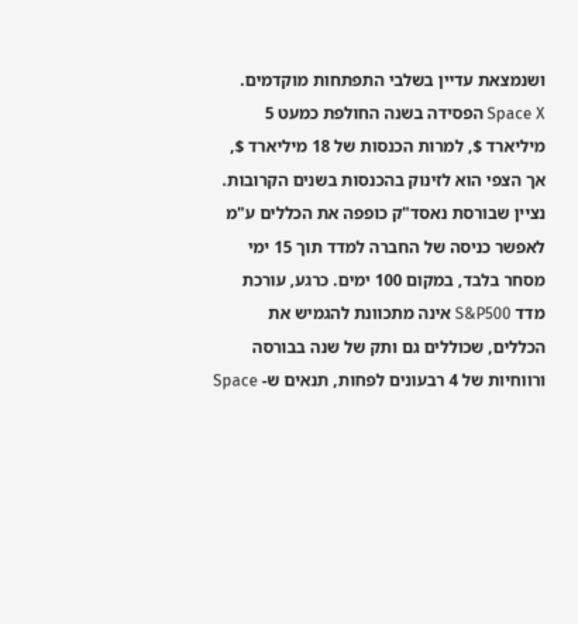ושנמצאת עדיין בשלבי התפתחות מוקדמים. Space X הפסידה בשנה החולפת כמעט 5 מיליארד $, למרות הכנסות של 18 מיליארד $, אך הצפי הוא לזינוק בהכנסות בשנים הקרובות. נציין שבורסת נאסד"ק כופפה את הכללים ע"מ לאפשר כניסה של החברה למדד תוך 15 ימי מסחר בלבד, במקום 100 ימים. כרגע, עורכת מדד S&P500 אינה מתכוונת להגמיש את הכללים, שכוללים גם ותק של שנה בבורסה ורווחיות של 4 רבעונים לפחות, תנאים ש- Space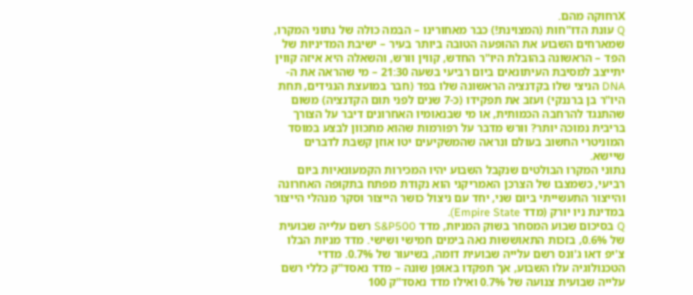Xרחוקה מהם.
Q עונת הדו"חות (המצוינת!) כבר מאחורינו – הבמה כולה של נתוני המקרו, שמארחים השבוע את ההופעה הטובה ביותר בעיר – ישיבת המדיניות של הפד – הראשונה בהובלת היו"ר החדש, קווין וורש, והשאלה היא איזה קווין יתייצב למסיבת העיתונאים ביום רביעי בשעה 21:30 – מי שהראה את ה-DNA הניצי שלו בקדנציה הראשונה שלו בפד (חבר במועצת הנגידים, תחת היו"ר בן ברננקי) ועזב את תפקידו (כ-7 שנים לפני תום הקדנציה) משום שהתנגד להרחבה הכמותית, או מי שבנאומיו האחרונים דיבר על הצורך בריבית נמוכה יותר? וורש מדבר על רפורמות שהוא מתכוון לבצע במוסד המוניטרי החשוב בעולם ונראה שהמשקיעים יטו אוזן קשבת לדברים שיישא.
נתוני המקרו הבולטים שנקבל השבוע יהיו המכירות הקמעונאיות ביום רביעי, כשמצבו של הצרכן האמריקני הוא נקודת מפתח בתקופה האחרונה והייצור התעשייתי ביום שני, יחד עם ניצול כושר הייצור וסקר מנהלי הייצור במדינת ניו יורק (מדד Empire State).
Q בסיכום שבוע המסחר בשוק המניות, מדד S&P500 רשם עלייה שבועית של 0.6%, בזכות התאוששות נאה בימים חמישי ושישי. מדד מניות הבלו צ'יפ דאו ג'ונס רשם עלייה שבועית דומה, בשיעור של 0.7%. מדדי הטכנולוגיה עלו השבוע, אך תפקדו באופן שונה – מדד נאסד"ק כללי רשם עלייה שבועית צנועה של 0.7% ואילו מדד נאסד"ק 100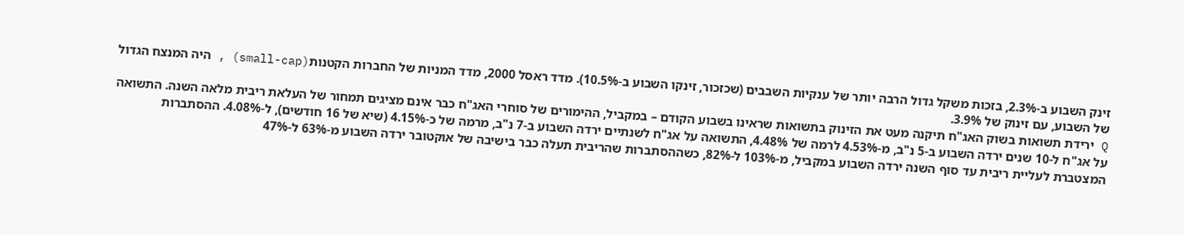זינק השבוע ב-2.3%, בזכות משקל גדול הרבה יותר של ענקיות השבבים (שכזכור, זינקו השבוע ב-10.5%). מדד ראסל 2000, מדד המניות של החברות הקטנות(small-cap) , היה המנצח הגדול של השבוע, עם זינוק של 3.9%.
Q ירידת תשואות בשוק האג"ח תיקנה מעט את הזינוק בתשואות שראינו בשבוע הקודם – במקביל, ההימורים של סוחרי האג"ח כבר אינם מציגים תמחור של העלאת ריבית מלאה השנה. התשואה על אג"ח ל-10 שנים ירדה השבוע ב-5 נ"ב, מ-4.53% לרמה של 4.48%, התשואה על אג"ח לשנתיים ירדה השבוע ב-7 נ"ב, מרמה של כ-4.15% (שיא של 16 חודשים), ל-4.08%. ההסתברות המצטברת לעליית ריבית עד סוף השנה ירדה השבוע במקביל, מ-103% ל-82%, כשההסתברות שהריבית תעלה כבר בישיבה של אוקטובר ירדה השבוע מ-63% ל-47%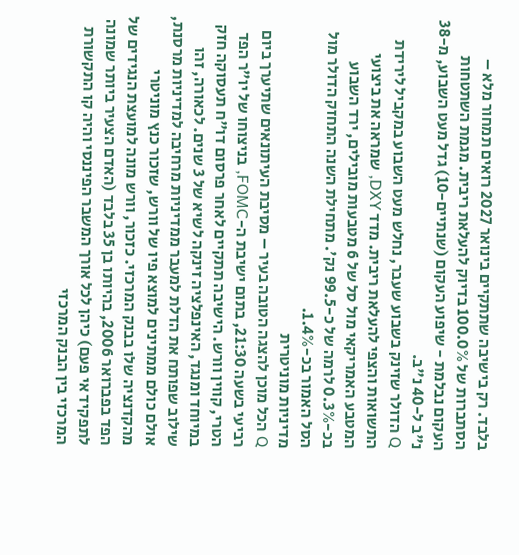בלבד. רק בישיבה שתתקיים בינואר 2027 רואים תמחור מלא – הסתברות של 100.0% בדיוק להעלאת ריבית. מגמת השתטחות העקום נבלמת - שיפוע העקום (שנתיים-10) גדל מעט השבוע, מ-38 נ"ב ל-40 נ"ב.
Q הדולר שזינק בשבוע שעבר, נחלש מעט השבוע במקביל לירידת התשואות והצפי להעלאת ריבית. מדד DXY, שמראה את ביצועי המטבע האמריקאי מול סל של 6 מטבעות מובילים, ירד השבוע בכ-0.3% לרמה של כ-99.5 נק'. מתחילת השנה התחזק הדולר מול הסל האמור בכ-1.4%.
מדיניות מוניטרית
Q הכל מוכן להצגה הטובה בעיר – מסיבת העיתונאים שתיערך ביום רביעי בשעה 21:30, בתום ישיבת ה-FOMC, בניצוחו של יו"ר הפד הטרי, קווין וורש. הישיבה תתקיים לאחר פרסום דו"ח תעסוקה חזק במיוחד ומנגד, האינפלציה זינקה לשיא של 3 שנים. לכאורה, זהו שילוב שפותח את הדלת למעבר ממדיניות מרחיבה למדיניות מרסנת, אולם כולם ממתינים למוצא פיו של וורש, שזכור כנץ מוניטרי מהקדנציה שלו בבנק המרכזי. כזכור, וורש מונה למועצת הנגידים של הפד בפברואר 2006, בהיותו בן 35 בלבד (האדם הצעיר ביותר שמונה לתפקיד אי פעם) כיהן לכל אורך המשבר הפיננסי והיה קו התקשורת המרכזי בין הבנק המרכזי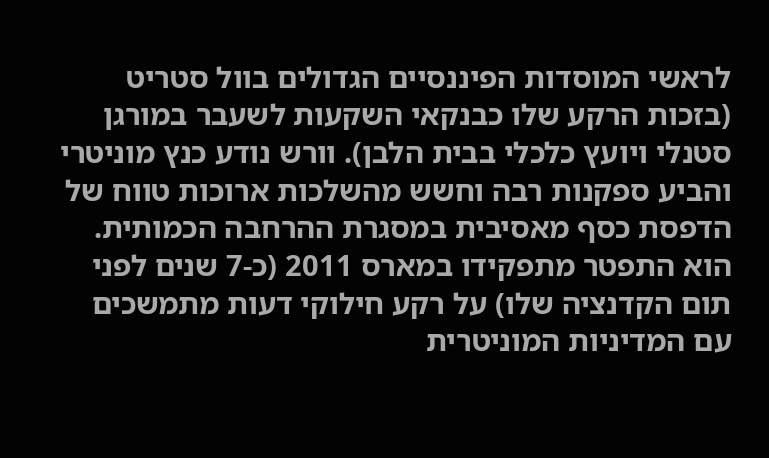לראשי המוסדות הפיננסיים הגדולים בוול סטריט (בזכות הרקע שלו כבנקאי השקעות לשעבר במורגן סטנלי ויועץ כלכלי בבית הלבן). וורש נודע כנץ מוניטרי והביע ספקנות רבה וחשש מהשלכות ארוכות טווח של הדפסת כסף מאסיבית במסגרת ההרחבה הכמותית. הוא התפטר מתפקידו במארס 2011 (כ-7 שנים לפני תום הקדנציה שלו) על רקע חילוקי דעות מתמשכים עם המדיניות המוניטרית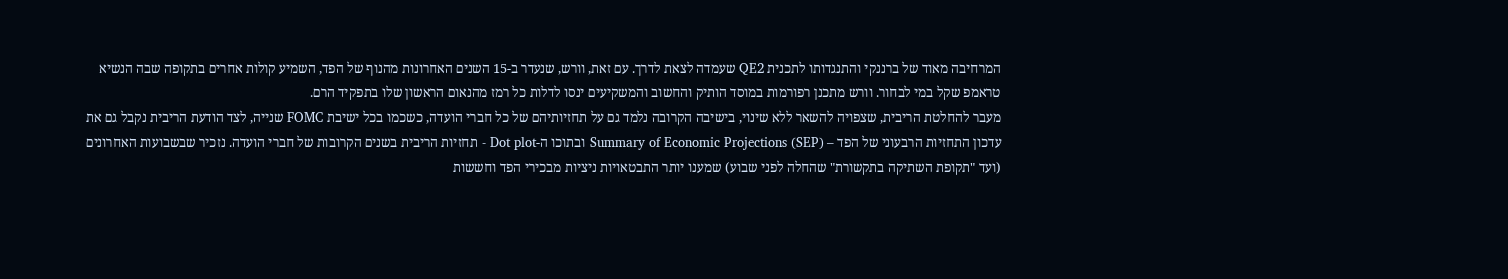המרחיבה מאוד של ברננקי והתנגדותו לתכנית QE2 שעמדה לצאת לדרך. עם זאת, וורש, שנעדר ב-15 השנים האחרונות מהנוף של הפד, השמיע קולות אחרים בתקופה שבה הנשיא טראמפ שקל במי לבחור. וורש מתכנן רפורמות במוסד הותיק והחשוב והמשקיעים ינסו לדלות כל רמז מהנאום הראשון שלו בתפקיד הרם.
מעבר להחלטת הריבית, שצפויה להשאר ללא שינוי, בישיבה הקרובה נלמד גם על תחזיותיהם של כל חברי הועדה, כשכמו בכל ישיבת FOMC שנייה, לצד הודעת הריבית נקבל גם את עדכון התחזיות הרבעוני של הפד – Summary of Economic Projections (SEP) ובתוכו ה-Dot plot - תחזיות הריבית בשנים הקרובות של חברי הועדה. נזכיר שבשבועות האחרונים (ועד "תקופת השתיקה בתקשורת" שהחלה לפני שבוע) שמענו יותר התבטאויות ניציות מבכירי הפד וחששות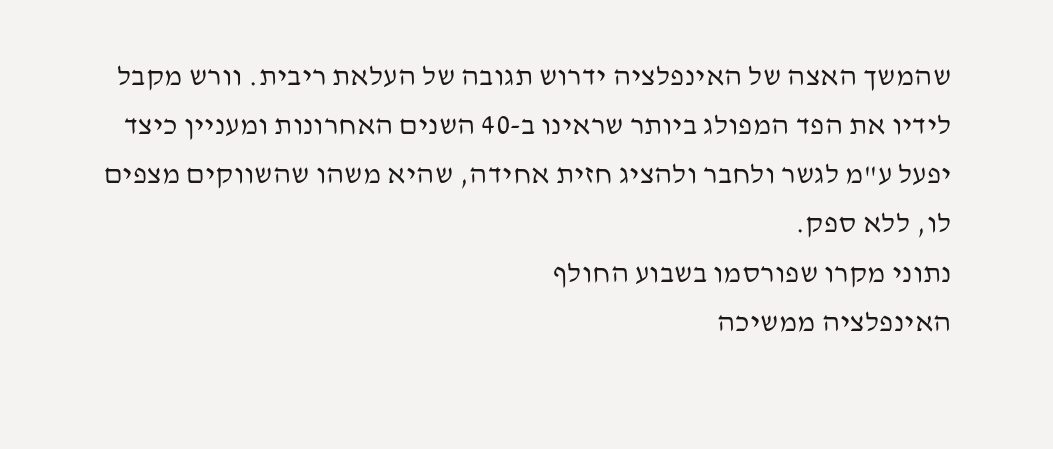שהמשך האצה של האינפלציה ידרוש תגובה של העלאת ריבית. וורש מקבל לידיו את הפד המפולג ביותר שראינו ב-40 השנים האחרונות ומעניין כיצד יפעל ע"מ לגשר ולחבר ולהציג חזית אחידה, שהיא משהו שהשווקים מצפים לו, ללא ספק.
נתוני מקרו שפורסמו בשבוע החולף
האינפלציה ממשיכה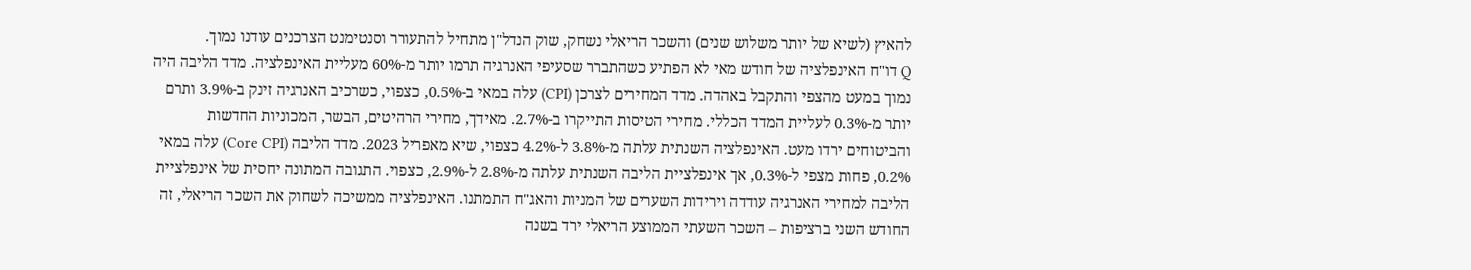להאיץ (לשיא של יותר משלוש שנים) והשכר הריאלי נשחק, שוק הנדל"ן מתחיל להתעורר וסנטימנט הצרכנים עודנו נמוך.
Q דו"ח האינפלציה של חודש מאי לא הפתיע כשהתברר שסעיפי האנרגיה תרמו יותר מ-60% מעליית האינפלציה. מדד הליבה היה נמוך במעט מהצפי והתקבל באהדה. מדד המחירים לצרכן (CPI) עלה במאי ב-0.5%, כצפוי, כשרכיב האנרגיה זינק ב-3.9% ותרם יותר מ-0.3% לעליית המדד הכללי. מחירי הטיסות התייקרו ב-2.7%. מאידך, מחירי הרהיטים, הבשר, המכוניות החדשות והביטוחים ירדו מעט. האינפלציה השנתית עלתה מ-3.8% ל-4.2% כצפוי, שיא מאפריל 2023. מדד הליבה (Core CPI) עלה במאי 0.2%, פחות מצפי ל-0.3%, אך אינפלציית הליבה השנתית עלתה מ-2.8% ל-2.9%, כצפוי. התגובה המתונה יחסית של אינפלציית הליבה למחירי האנרגיה עודדה וירידות השערים של המניות והאג"ח התמתנו. האינפלציה ממשיכה לשחוק את השכר הריאלי, זה החודש השני ברציפות – השכר השעתי הממוצע הריאלי ירד בשנה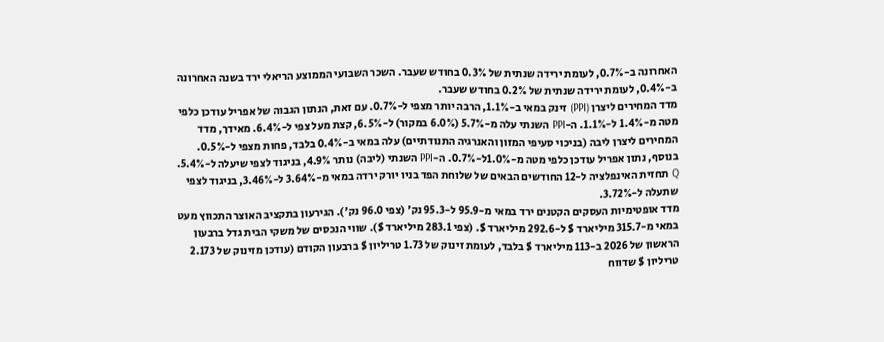האחרונה ב-0.7%, לעומת ירידה שנתית של 0.3% בחודש שעבר. השכר השבועי הממוצע הריאלי ירד בשנה האחרונה ב-0.4%, לעומת ירידה שנתית של 0.2% בחודש שעבר.
מדד המחירים ליצרן (PPI) זינק במאי ב-1.1%, הרבה יותר מצפי ל-0.7%. עם זאת, הנתון הגבוה של אפריל עודכן כלפי מטה מ-1.4% ל-1.1%. ה-PPI השנתי עלה מ-5.7% (6.0% במקור) ל-6.5%, קצת מעל צפי ל-6.4%. מאידך, מדד המחירים ליצרן ליבה (בניכוי סעיפי המזון והאנרגיה התנודתיים) עלה במאי ב-0.4% בלבד, פחות מצפי ל-0.5%. בנוסף, נתון אפריל עודכן כלפי מטה מ-1.0%ל-0.7%. ה-PPI השנתי (ליבה) נותר 4.9%, בניגוד לצפי שיעלה ל-5.4%.
Q תחזית האינפלציה ל-12 החודשים הבאים של שלוחת הפד בניו יורק ירדה במאי מ-3.64% ל-3.46%, בניגוד לצפי שתעלה ל-3.72%.
מדד אופטימיות העסקים הקטנים ירד במאי מ-95.9 ל-95.3 נק' (צפי 96.0 נק'). הגירעון בתקציב האוצר התכווץ מעט במאי מ-315.7 מיליארד $ ל-292.6 מיליארד $. (צפי 283.1 מיליארד $). שווי הנכסים של משקי הבית גדל ברבעון הראשון של 2026 ב-113 מיליארד $ בלבד, לעומת זינוק של 1.73 טריליון $ ברבעון הקודם (עודכן מזינוק של 2.173 טריליון $ שדווח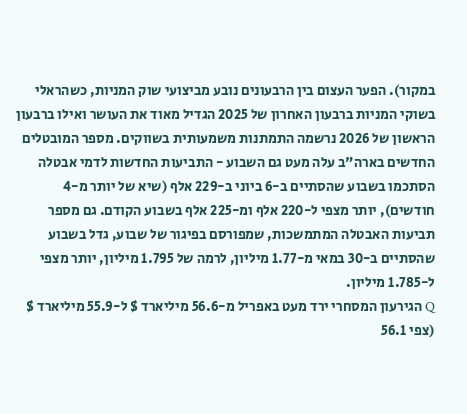במקור). הפער העצום בין הרבעונים נובע מביצועי שוק המניות, כשהראלי בשוקי המניות ברבעון האחרון של 2025 הגדיל מאוד את העושר ואילו ברבעון הראשון של 2026 נרשמה התמתנות משמעותית בשווקים. מספר המובטלים החדשים בארה"ב עלה מעט גם השבוע - התביעות החדשות לדמי אבטלה הסתכמו בשבוע שהסתיים ב-6 ביוני ב-229 אלף (שיא של יותר מ-4 חודשים), יותר מצפי ל-220 אלף ומ-225 אלף בשבוע הקודם. גם מספר תביעות האבטלה המתמשכות, שמפורסם בפיגור של שבוע, גדל בשבוע שהסתיים ב-30 במאי מ-1.77 מיליון, לרמה של 1.795 מיליון, יותר מצפי ל-1.785 מיליון.
Q הגירעון המסחרי ירד מעט באפריל מ-56.6 מיליארד $ ל-55.9 מיליארד $ (צפי 56.1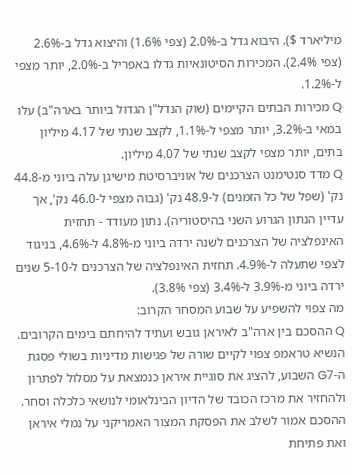מיליארד $). היבוא גדל ב-2.0% (צפי 1.6%) והיצוא גדל ב-2.6% (צפי 2.4%). המכירות הסיטונאיות גדלו באפריל ב-2.0%, יותר מצפי ל-1.2%.
Q מכירות הבתים הקיימים (שוק הנדל"ן הגדול ביותר בארה"ב) עלו במאי ב-3.2%, יותר מצפי ל-1.1%, לקצב שנתי של 4.17 מיליון בתים, יותר מצפי לקצב שנתי של 4.07 מיליון.
Q מדד סנטימנט הצרכנים של אוניברסיטת מישיגן עלה ביוני מ-44.8 נק' (שפל של כל הזמנים) ל-48.9 נק' (גבוה מצפי ל-46.0 נק', אך עדיין הנתון הגרוע השני בהיסטוריה). נתון מעודד - תחזית האינפלציה של הצרכנים לשנה ירדה ביוני מ-4.8% ל-4.6%, בניגוד לצפי שתעלה ל-4.9%. תחזית האינפלציה של הצרכנים ל-5-10 שנים ירדה ביוני מ-3.9% ל-3.4% (צפי 3.8%).
מה צפוי להשפיע על שבוע המסחר הקרוב:
Q ההסכם בין ארה"ב לאיראן גובש ועתיד להיחתם בימים הקרובים. הנשיא טראמפ צפוי לקיים שורה של פגישות מדיניות בשולי פסגת ה-G7 השבוע, להציג את סוגיית איראן כנמצאת על מסלול לפתרון ולהחזיר את מרכז הכובד של הדיון הבינלאומי לנושאי כלכלה וסחר. ההסכם אמור לשלב את הפסקת המצור האמריקני על נמלי איראן ואת פתיחת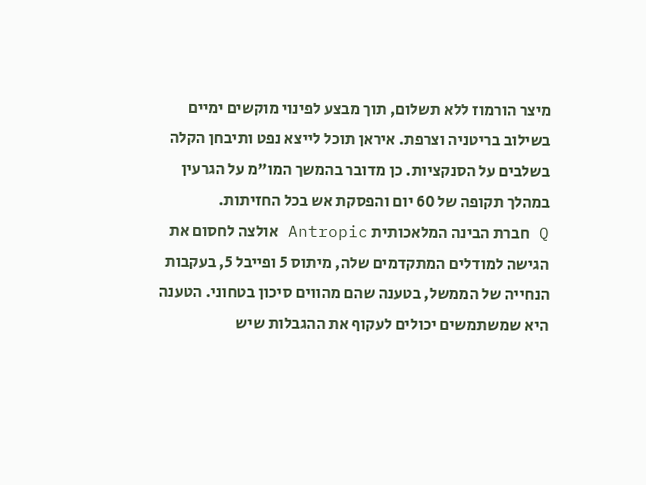מיצר הורמוז ללא תשלום, תוך מבצע לפינוי מוקשים ימיים בשילוב בריטניה וצרפת. איראן תוכל לייצא נפט ותיבחן הקלה בשלבים על הסנקציות. כן מדובר בהמשך המו"מ על הגרעין במהלך תקופה של 60 יום והפסקת אש בכל החזיתות.
Q חברת הבינה המלאכותית Antropic אולצה לחסום את הגישה למודלים המתקדמים שלה, מיתוס 5 ופייבל 5, בעקבות הנחייה של הממשל, בטענה שהם מהווים סיכון בטחוני. הטענה היא שמשתמשים יכולים לעקוף את ההגבלות שיש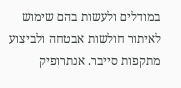במודלים ולעשות בהם שימוש לאיתור חולשות אבטחה ולביצוע מתקפות סייבר. אנתרופיק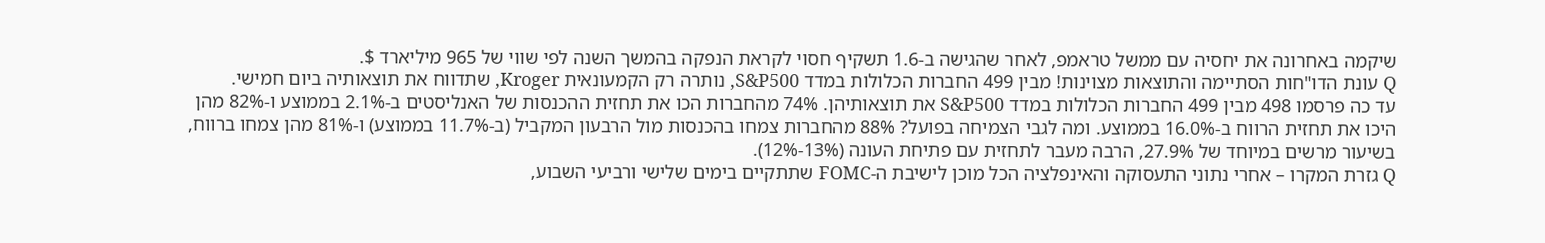שיקמה באחרונה את יחסיה עם ממשל טראמפ, לאחר שהגישה ב-1.6 תשקיף חסוי לקראת הנפקה בהמשך השנה לפי שווי של 965 מיליארד $.
Q עונת הדו"חות הסתיימה והתוצאות מצוינות! מבין 499 החברות הכלולות במדד S&P500, נותרה רק הקמעונאית Kroger, שתדווח את תוצאותיה ביום חמישי.
עד כה פרסמו 498 מבין 499 החברות הכלולות במדד S&P500 את תוצאותיהן. 74% מהחברות הכו את תחזית ההכנסות של האנליסטים ב-2.1% בממוצע ו-82% מהן היכו את תחזית הרווח ב-16.0% בממוצע. ומה לגבי הצמיחה בפועל? 88% מהחברות צמחו בהכנסות מול הרבעון המקביל (ב-11.7% בממוצע) ו-81% מהן צמחו ברווח, בשיעור מרשים במיוחד של 27.9%, הרבה מעבר לתחזית עם פתיחת העונה (13%-12%).
Q גזרת המקרו – אחרי נתוני התעסוקה והאינפלציה הכל מוכן לישיבת ה-FOMC שתתקיים בימים שלישי ורביעי השבוע,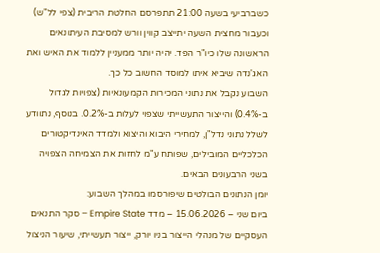כשברביעי בשעה 21:00 תתפרסם החלטת הריבית (צפי לל"ש) וכעבור מחצית השעה יתייצב קווין וורש למסיבת העיתונאים הראשונה שלו כיו"ר הפד. יהיה יותר ממעניין ללמוד את האיש ואת האג'נדה שיביא איתו למוסד החשוב כל כך.
השבוע נקבל את נתוני המכירות הקמעונאיות (צפויות לגדול ב-0.4%) והייצור התעשייתי שצפוי לעלות ב-0.2%. בנוסף, נתוודע לשלל נתוני נדל"ן, למחירי היבוא והיצוא ולמדד האינדיקטורים הכלכליים המובילים, שפותח ע"מ לחזות את הצמיחה הצפויה בשני הרבעונים הבאים.
יומן הנתונים הבולטים שיפורסמו במהלך השבוע:
ביום שני – 15.06.2026 – מדד Empire State – סקר התנאים העסקיים של מנהלי הייצור בניו יורק, ייצור תעשייתי, שיעור הניצול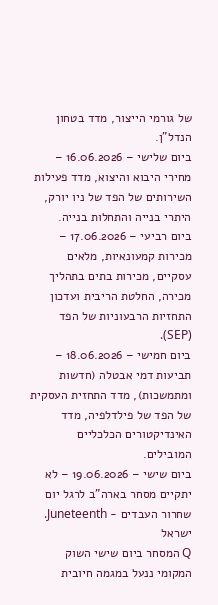של גורמי הייצור, מדד בטחון הנדל"ן.
ביום שלישי – 16.06.2026 – מחירי היבוא והיצוא, מדד פעילות השירותים של הפד של ניו יורק, היתרי בנייה והתחלות בנייה.
ביום רביעי – 17.06.2026 – מכירות קמעונאיות, מלאים עסקיים, מכירות בתים בתהליך מכירה, החלטת הריבית ועדכון התחזיות הרבעוניות של הפד (SEP).
ביום חמישי – 18.06.2026 – תביעות דמי אבטלה (חדשות ומתמשכות), מדד התחזית העסקית של הפד של פילדלפיה, מדד האינדיקטורים הכלכליים המובילים.
ביום שישי – 19.06.2026 – לא יתקיים מסחר בארה"ב לרגל יום שחרור העבדים - Juneteenth.
ישראל
Q המסחר ביום שישי השוק המקומי ננעל במגמה חיובית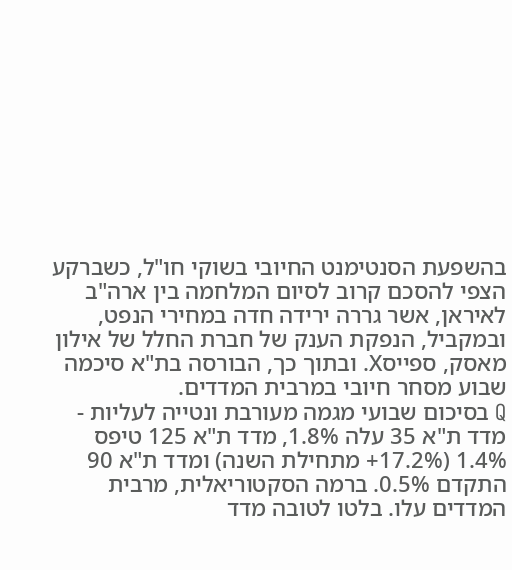בהשפעת הסנטימנט החיובי בשוקי חו"ל, כשברקע הצפי להסכם קרוב לסיום המלחמה בין ארה"ב לאיראן, אשר גררה ירידה חדה במחירי הנפט, ובמקביל, הנפקת הענק של חברת החלל של אילון מאסק, ספייסX. ובתוך כך, הבורסה בת"א סיכמה שבוע מסחר חיובי במרבית המדדים.
Q בסיכום שבועי מגמה מעורבת ונטייה לעליות - מדד ת"א 35 עלה 1.8%, מדד ת"א 125 טיפס 1.4% (17.2%+ מתחילת השנה) ומדד ת"א 90 התקדם 0.5%. ברמה הסקטוריאלית, מרבית המדדים עלו. בלטו לטובה מדד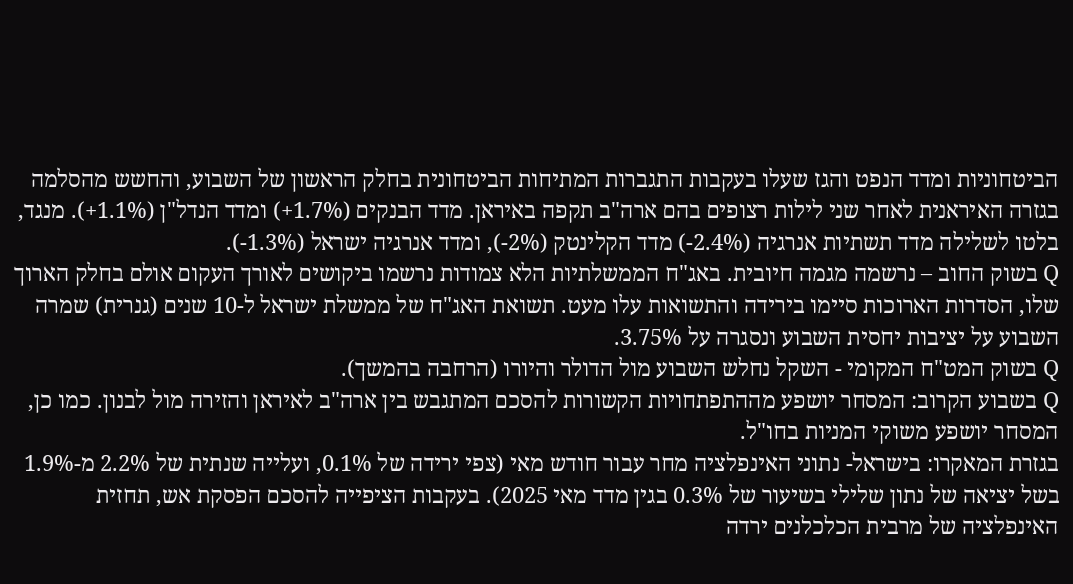הביטחוניות ומדד הנפט והגז שעלו בעקבות התגברות המתיחות הביטחונית בחלק הראשון של השבוע, והחשש מהסלמה בגזרה האיראנית לאחר שני לילות רצופים בהם ארה"ב תקפה באיראן. מדד הבנקים (1.7%+) ומדד הנדל"ן (1.1%+). מנגד, בלטו לשלילה מדד תשתיות אנרגיה (2.4%-) מדד הקלינטק (2%-), ומדד אנרגיה ישראל (1.3%-).
Q בשוק החוב – נרשמה מגמה חיובית. באג"ח הממשלתיות הלא צמודות נרשמו ביקושים לאורך העקום אולם בחלק הארוך שלו, הסדרות הארוכות סיימו בירידה והתשואות עלו מעט. תשואת האג"ח של ממשלת ישראל ל-10 שנים (גנרית) שמרה השבוע על יציבות יחסית השבוע ונסגרה על 3.75%.
Q בשוק המט"ח המקומי - השקל נחלש השבוע מול הדולר והיורו (הרחבה בהמשך).
Q בשבוע הקרוב: המסחר יושפע מההתפתחויות הקשורות להסכם המתגבש בין ארה"ב לאיראן והזירה מול לבנון. כמו כן, המסחר יושפע משוקי המניות בחו"ל.
בגזרת המאקרו: בישראל- נתוני האינפלציה מחר עבור חודש מאי (צפי ירידה של 0.1%, ועלייה שנתית של 2.2% מ-1.9% בשל יציאה של נתון שלילי בשיעור של 0.3% בגין מדד מאי 2025). בעקבות הציפייה להסכם הפסקת אש, תחזית האינפלציה של מרבית הכלכלנים ירדה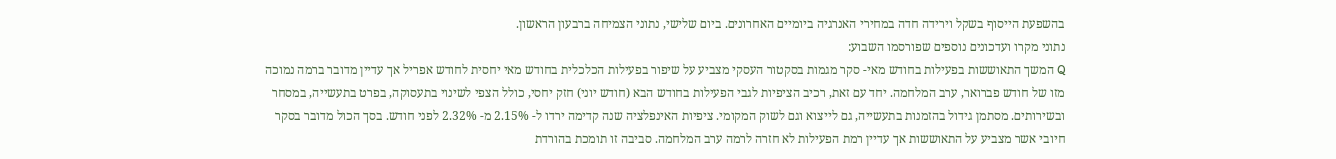בהשפעת הייסוף בשקל וירידה חדה במחירי האנרגיה ביומיים האחרונים. ביום שלישי, נתוני הצמיחה ברבעון הראשון.
נתוני מקרו ועדכונים נוספים שפורסמו השבוע:
Q המשך התאוששות בפעילות בחודש מאי- סקר מגמות בסקטור העסקי מצביע על שיפור בפעילות הכלכלית בחודש מאי יחסית לחודש אפריל אך עדיין מדובר ברמה נמוכה מזו של חודש פברואר, ערב המלחמה. יחד עם זאת, רכיב הציפיות לגבי הפעילות בחודש הבא (חודש יוני) חזק יחסי, כולל הצפי לשינוי בתעסוקה, בפרט בתעשייה, במסחר ובשירותים. מסתמן גידול בהזמנות בתעשייה, גם לייצוא וגם לשוק המקומי. ציפיות האינפלציה שנה קדימה ירדו ל- 2.15% מ- 2.32% לפני חודש. בסך הכול מדובר בסקר חיובי אשר מצביע על התאוששות אך עדיין רמת הפעילות לא חזרה לרמה ערב המלחמה. סביבה זו תומכת בהורדת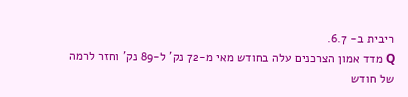ריבית ב- 6.7.
Q מדד אמון הצרכנים עלה בחודש מאי מ-72 נק' ל-89 נק' וחזר לרמה של חודש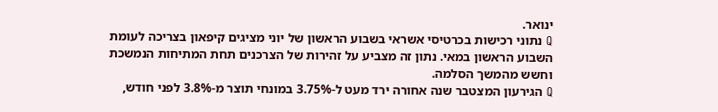ינואר.
Q נתוני רכישות בכרטיסי אשראי בשבוע הראשון של יוני מציגים קיפאון בצריכה לעומת השבוע הראשון במאי. נתון זה מצביע על זהירות של הצרכנים תחת המתיחות הנמשכת וחשש מהמשך הסלמה.
Q הגירעון המצטבר שנה אחורה ירד מעט ל-3.75% במונחי תוצר מ-3.8% לפני חודש,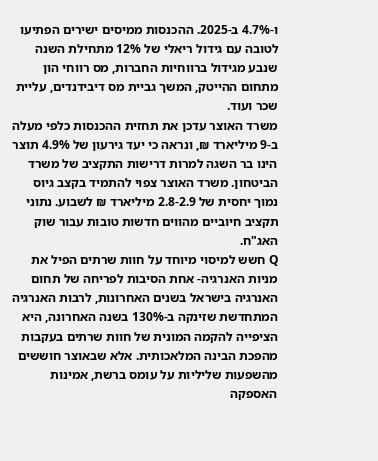ו-4.7% ב-2025. ההכנסות ממיסים ישירים הפתיעו לטובה עם גידול ריאלי של 12% מתחילת השנה שנבע מגידול ברווחיות החברות, מס רווחי הון מתחום ההייטק, המשך גביית מס דיבידנדים, עליית שכר ועוד.
משרד האוצר עדכן את תחזית ההכנסות כלפי מעלה ב-9 מיליארד ₪, ונראה כי יעד גירעון של 4.9% תוצר הינו בר השגה למרות דרישות התקציב של משרד הביטחון. משרד האוצר צפוי להתמיד בקצב גיוס נמוך יחסית של 2.8-2.9 מיליארד ₪ לשבוע. נתוני תקציב חיוביים מהווים חדשות טובות עבור שוק האג"ח.
Q חשש למיסוי מיוחד על חוות שרתים הפיל את מניות האנרגיה- אחת הסיבות לפריחה של תחום האנרגיה בישראל בשנים האחרונות, לרבות האנרגיה המתחדשת שזינקה ב-130% בשנה האחרונה, היא הציפייה להקמה המונית של חוות שרתים בעקבות מהפכת הבינה המלאכותית. אלא שבאוצר חוששים מהשפעות שליליות על עומס ברשת, אמינות האספקה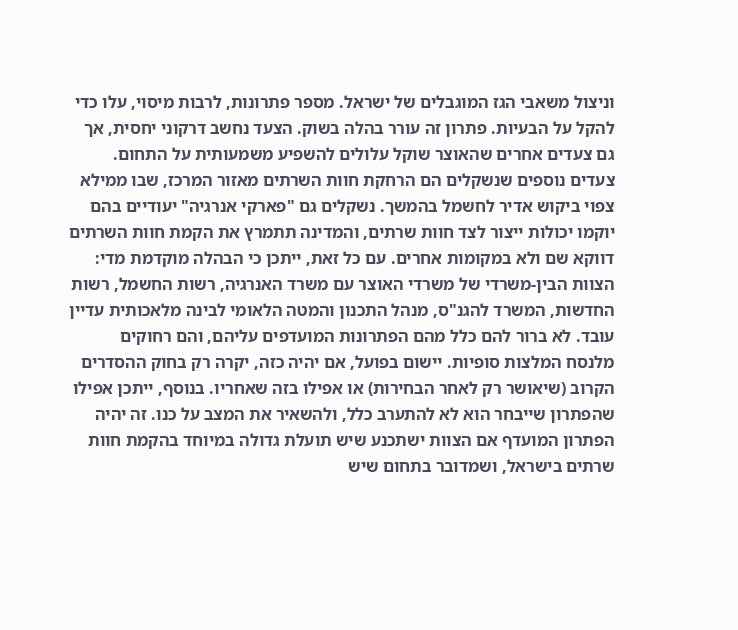וניצול משאבי הגז המוגבלים של ישראל. מספר פתרונות, לרבות מיסוי, עלו כדי להקל על הבעיות. פתרון זה עורר בהלה בשוק. הצעד נחשב דרקוני יחסית, אך גם צעדים אחרים שהאוצר שוקל עלולים להשפיע משמעותית על התחום. צעדים נוספים שנשקלים הם הרחקת חוות השרתים מאזור המרכז, שבו ממילא צפוי ביקוש אדיר לחשמל בהמשך. נשקלים גם "פארקי אנרגיה" יעודיים בהם יוקמו יכולות ייצור לצד חוות שרתים, והמדינה תתמרץ את הקמת חוות השרתים דווקא שם ולא במקומות אחרים. עם כל זאת, ייתכן כי הבהלה מוקדמת מדי: הצוות הבין-משרדי של משרדי האוצר עם משרד האנרגיה, רשות החשמל, רשות החדשות, המשרד להגנ"ס, מנהל התכנון והמטה הלאומי לבינה מלאכותית עדיין עובד. לא ברור להם כלל מהם הפתרונות המועדפים עליהם, והם רחוקים מלנסח המלצות סופיות. יישום בפועל, אם יהיה כזה, יקרה רק בחוק ההסדרים הקרוב (שיאושר רק לאחר הבחירות) או אפילו בזה שאחריו. בנוסף, ייתכן אפילו שהפתרון שייבחר הוא לא להתערב כלל, ולהשאיר את המצב על כנו. זה יהיה הפתרון המועדף אם הצוות ישתכנע שיש תועלת גדולה במיוחד בהקמת חוות שרתים בישראל, ושמדובר בתחום שיש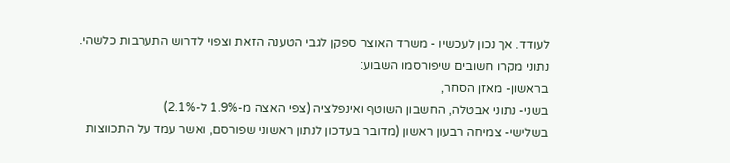לעודד. אך נכון לעכשיו - משרד האוצר ספקן לגבי הטענה הזאת וצפוי לדרוש התערבות כלשהי.
נתוני מקרו חשובים שיפורסמו השבוע:
בראשון- מאזן הסחר,
בשני- נתוני אבטלה, החשבון השוטף ואינפלציה (צפי האצה מ-1.9% ל-2.1%)
בשלישי- צמיחה רבעון ראשון (מדובר בעדכון לנתון ראשוני שפורסם, ואשר עמד על התכווצות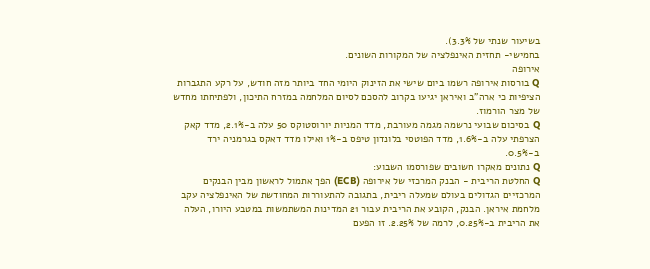בשיעור שנתי של 3.3%).
בחמישי- תחזית האינפלציה של המקורות השונים.
אירופה
Q בורסות אירופה רשמו ביום שישי את הזינוק היומי החד ביותר מזה חודש, על רקע התגברות הציפיות כי ארה"ב ואיראן יגיעו בקרוב להסכם לסיום המלחמה במזרח התיכון, ולפתיחתו מחדש של מצר הורמוז.
Q בסיכום שבועי נרשמה מגמה מעורבת, מדד המניות יורוסטוקס 50 עלה ב-2.1%, מדד קאק הצרפתי עלה ב-1.6%, מדד הפוטסי בלונדון טיפס ב-1% ואילו מדד דאקס בגרמניה ירד ב-0.5%.
Q נתונים מאקרו חשובים שפורסמו השבוע:
Q החלטת הריבית - הבנק המרכזי של אירופה (ECB) הפך אתמול לראשון מבין הבנקים המרכזיים הגדולים בעולם שמעלה ריבית, בתגובה להתעוררות המחודשת של האינפלציה עקב מלחמת איראן. הבנק, הקובע את הריבית עבור 21 המדינות המשתמשות במטבע היורו, העלה את הריבית ב-0.25%, לרמה של 2.25%. זו הפעם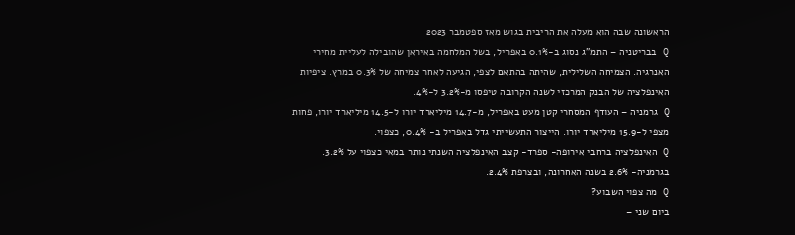הראשונה שבה הוא מעלה את הריבית בגוש מאז ספטמבר 2023
Q בבריטניה – התמ"ג נסוג ב-0.1% באפריל, בשל המלחמה באיראן שהובילה לעליית מחירי האנרגיה. הצמיחה השלילית, שהיתה בהתאם לצפי, הגיעה לאחר צמיחה של 0.3% במרץ. ציפיות האינפלציה של הבנק המרכזי לשנה הקרובה טיפסו מ-3.2% ל-4%.
Q גרמניה – העודף המסחרי קטן מעט באפריל, מ-14.7 מיליארד יורו ל-14.5 מיליארד יורו, פחות מצפי ל-15.9 מיליארד יורו. הייצור התעשייתי גדל באפריל ב- 0.4%, כצפוי.
Q האינפלציה ברחבי אירופה- ספרד- קצב האינפלציה השנתי נותר במאי כצפוי על 3.2%. בגרמניה- 2.6% בשנה האחרונה, ובצרפת 2.4%.
Q מה צפוי השבוע?
ביום שני –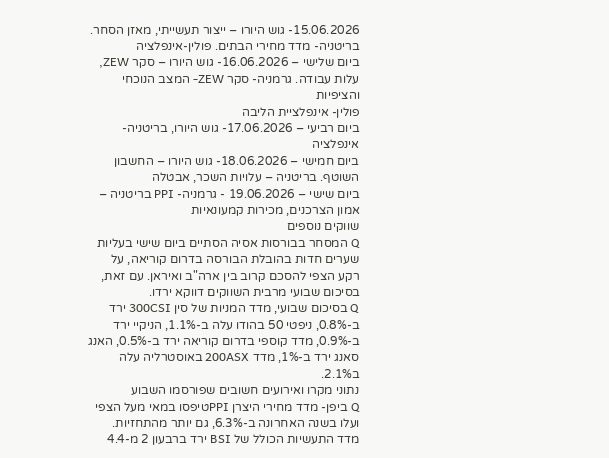15.06.2026- גוש היורו – ייצור תעשייתי, מאזן הסחר. בריטניה- מדד מחירי הבתים. פולין-אינפלציה
ביום שלישי – 16.06.2026- גוש היורו – סקר ZEW, עלות עבודה. גרמניה- סקר ZEW- המצב הנוכחי והציפיות
פולין- אינפלציית הליבה
ביום רביעי – 17.06.2026- גוש היורו, בריטניה- אינפלציה
ביום חמישי – 18.06.2026- גוש היורו – החשבון השוטף. בריטניה – עלויות השכר, אבטלה
ביום שישי – 19.06.2026 - גרמניה- PPI בריטניה – אמון הצרכנים, מכירות קמעונאיות
שווקים נוספים
Q המסחר בבורסות אסיה הסתיים ביום שישי בעליות שערים חדות בהובלת הבורסה בדרום קוריאה, על רקע הצפי להסכם קרוב בין ארה"ב ואיראן. עם זאת, בסיכום שבועי מרבית השווקים דווקא ירדו.
Q בסיכום שבועי, מדד המניות של סין 300CSI ירד ב-0.8%, ניפטי 50 בהודו עלה ב-1.1%, הניקיי ירד ב-0.9%, מדד קוספי בדרום קוריאה ירד ב-0.5%, האנג סאנג ירד ב-1%, מדד 200ASX באוסטרליה עלה ב2.1%.
נתוני מקרו ואירועים חשובים שפורסמו השבוע
Q ביפן- מדד מחירי היצרן PPIטיפסו במאי מעל הצפי ועלו בשנה האחרונה ב-6.3%, גם יותר מהתחזיות. מדד התעשיות הכולל של BSI ירד ברבעון 2 מ-4.4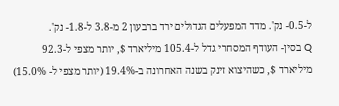ל-0.5- נק'. מדד המפעלים הגדולים ירד ברבעון 2 מ-3.8 ל-1.8- נק'.
Q בסין- העודף המסחרי גדל ל-105.4 מיליארד $, יותר מצפי ל-92.3 מיליארד $, כשהיצוא זינק בשנה האחרונה ב-19.4% (יותר מצפי ל- 15.0%)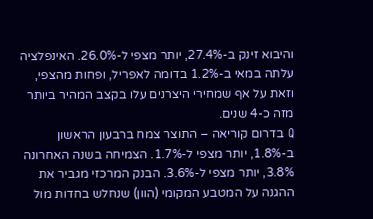והיבוא זינק ב-27.4%, יותר מצפי ל-26.0%. האינפלציה עלתה במאי ב-1.2% בדומה לאפריל, ופחות מהצפי, וזאת על אף שמחירי היצרנים עלו בקצב המהיר ביותר מזה כ-4 שנים.
Q בדרום קוריאה – התוצר צמח ברבעון הראשון ב-1.8%, יותר מצפי ל-1.7%. הצמיחה בשנה האחרונה 3.8%, יותר מצפי ל-3.6%. הבנק המרכזי מגביר את ההגנה על המטבע המקומי (הוון) שנחלש בחדות מול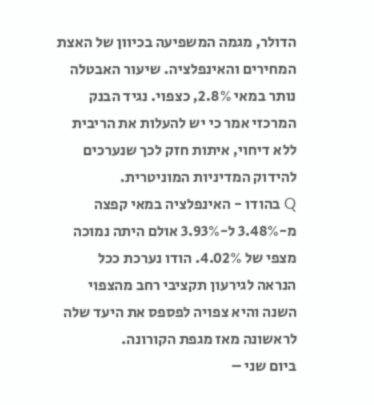הדולר, מגמה המשפיעה בכיוון של האצת המחירים והאינפלציה. שיעור האבטלה נותר במאי 2.8%, כצפוי. נגיד הבנק המרכזי אמר כי יש להעלות את הריבית ללא דיחוי, איתות חזק לכך שנערכים להידוק המדיניות המוניטרית.
Q בהודו - האינפלציה במאי קפצה מ-3.48% ל-3.93% אולם היתה נמוכה מצפי של 4.02%. הודו נערכת ככל הנראה לגירעון תקציבי רחב מהצפוי השנה והיא צפויה לפספס את היעד שלה לראשונה מאז מגפת הקורונה.
ביום שני –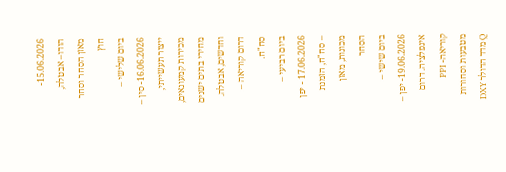15.06.2026- הודו– אבטלה, מאזן הסחר וסחר חוץ
ביום שלישי – 16.06.2026- סין – ייצור תעשייתי, מכירות קמעונאים, מחירי בתים ישנים וחדשים, אבטלה. דרום קוריאה – סח"ח.
ביום רביעי – 17.06.2026 - יפן – סח"ח, הזמנת מכונות, מאזן הסחר
ביום שישי – 19.06.2026- יפן – אינפלציה. דרום קוריאה- PPI
מטבעות וסחורות
Q מדד הדולר DXY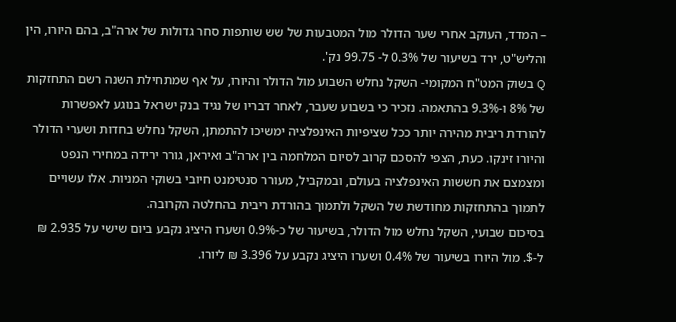– המדד, העוקב אחרי שער הדולר מול המטבעות של שש שותפות סחר גדולות של ארה"ב, בהם היורו, הין והליש"ט, ירד בשיעור של 0.3% ל- 99.75 נק'.
Q בשוק המט"ח המקומי- השקל נחלש השבוע מול הדולר והיורו, על אף שמתחילת השנה רשם התחזקות של 8% ו-9.3% בהתאמה. נזכיר כי בשבוע שעבר, לאחר דבריו של נגיד בנק ישראל בנוגע לאפשרות להורדת ריבית מהירה יותר ככל שציפיות האינפלציה ימשיכו להתמתן, השקל נחלש בחדות ושערי הדולר והיורו זינקו. כעת, הצפי להסכם קרוב לסיום המלחמה בין ארה"ב ואיראן, גורר ירידה במחירי הנפט ומצמצם את חששות האינפלציה בעולם, ובמקביל, מעורר סנטימנט חיובי בשוקי המניות. אלו עשויים לתמוך בהתחזקות מחודשת של השקל ולתמוך בהורדת ריבית בהחלטה הקרובה.
בסיכום שבועי, השקל נחלש מול הדולר, בשיעור של כ-0.9% ושערו היציג נקבע ביום שישי על 2.935 ₪ ל-$. מול היורו בשיעור של 0.4% ושערו היציג נקבע על 3.396 ₪ ליורו.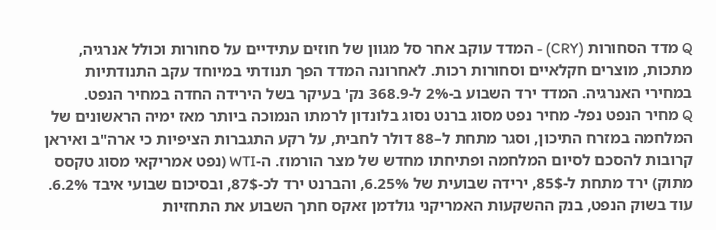Q מדד הסחורות (CRY) - המדד עוקב אחר סל מגוון של חוזים עתידיים על סחורות וכולל אנרגיה, מתכות, מוצרים חקלאיים וסחורות רכות. לאחרונה המדד הפך תנודתי במיוחד עקב התנודתיות במחירי האנרגיה. המדד ירד השבוע ב-2% ל-368.9 נק' בעיקר בשל הירידה החדה במחיר הנפט.
Q מחיר הנפט נפל- מחיר נפט מסוג ברנט נסוג בלונדון לרמתו הנמוכה ביותר מאז ימיה הראשונים של המלחמה במזרח התיכון, וסגר מתחת ל–88 דולר לחבית, על רקע התגברות הציפיות כי ארה"ב ואיראן קרובות להסכם לסיום המלחמה ופתיחתו מחדש של מצר הורמוז. ה-WTI (נפט אמריקאי מסוג טקסס מתוק) ירד מתחת ל-85$, ירידה שבועית של 6.25%, והברנט ירד לכ-87$, ובסיכום שבועי איבד 6.2%.
עוד בשוק הנפט, בנק ההשקעות האמריקני גולדמן זאקס חתך השבוע את התחזיות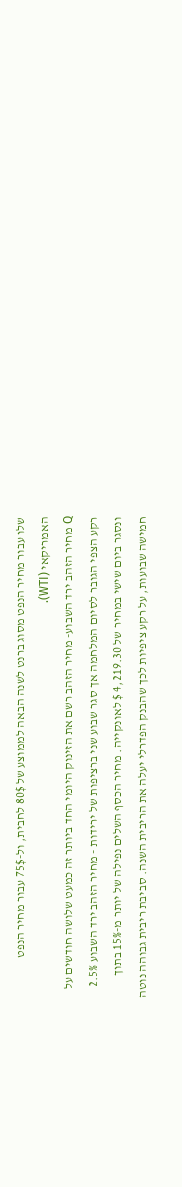שלו עבור מחיר הנפט מסוג ברנט לשנה הבאה לממוצע של 80$ לחבית, ול-75$ עבור מחיר הנפט האמריקאי (WTI).
Q מחיר הזהב ירד השבוע- מחיר הזהב רשם את הזינוק היומי החד ביותר זה כמעט שלושה חודשים על רקע הצפי הגובר לסיום המלחמה אך סגר שבוע שני ברציפות של ירידות - מחיר הזהב ירד השבוע 2.5% ונסגר ביום שישי במחיר של 4,219.30 $ לאונקייה. מחיר הכסף השלים נפילה של יותר מ-15% בתוך חמישה שבועות, על רקע ציפיות לכך שהבנק הפדרלי יעלה את הריבית השנה. סביבת ריבית גבוהה נוטה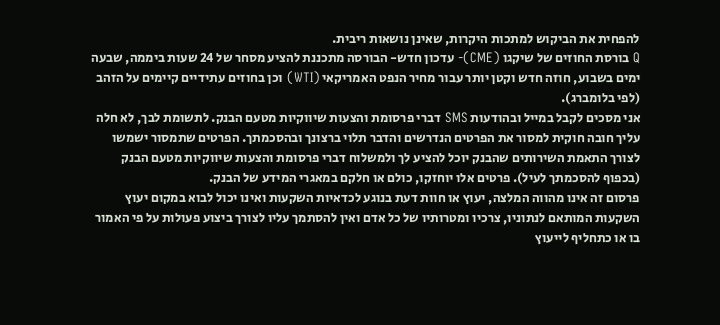להפחית את הביקוש למתכות היקרות, שאינן נושאות ריבית.
Q בורסת החוזים של שיקגו (CME)- עדכון חדש- הבורסה מתכננת להציע מסחר של 24 שעות ביממה, שבעה ימים בשבוע, חוזה חדש וקטן יותר עבור מחיר הנפט האמריקאי (WTI) וכן בחוזים עתידיים קיימים על הזהב (לפי בלומברג).
אני מסכים לקבל במייל ובהודעות SMS דברי פרסומת והצעות שיווקיות מטעם הבנק. לתשומת לבך, לא חלה עליך חובה חוקית למסור את הפרטים הנדרשים והדבר תלוי ברצונך ובהסכמתך. הפרטים שתמסור ישמשו לצורך התאמת השירותים שהבנק יוכל להציע לך ולמשלוח דברי פרסומת והצעות שיווקיות מטעם הבנק (בכפוף להסכמתך לעיל). פרטים אלו יוחזקו, כולם או חלקם במאגרי המידע של הבנק.
פרסום זה אינו מהווה המלצה, יעוץ או חוות דעת בנוגע לכדאיות השקעות ואינו יכול לבוא במקום יעוץ השקעות המותאם לנתוניו, צרכיו ומטרותיו של כל אדם ואין להסתמך עליו לצורך ביצוע פעולות על פי האמור בו או כתחליף לייעוץ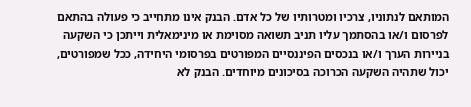המותאם לנתוניו, צרכיו ומטרותיו של כל אדם. הבנק אינו מתחייב כי פעולה בהתאם לפרסום ו/או בהסתמך עליו תניב תשואה מסוימת או מינימאלית וייתכן כי השקעה בניירות הערך ו/או בנכסים הפיננסיים המפורטים בפרסומי היחידה, ככל שמפורטים, יכול שתהיה השקעה הכרוכה בסיכונים מיוחדים. הבנק לא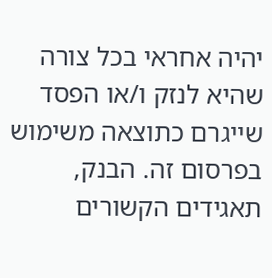יהיה אחראי בכל צורה שהיא לנזק ו/או הפסד שייגרם כתוצאה משימוש בפרסום זה. הבנק, תאגידים הקשורים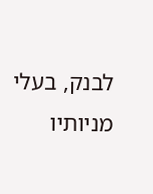לבנק, בעלי מניותיו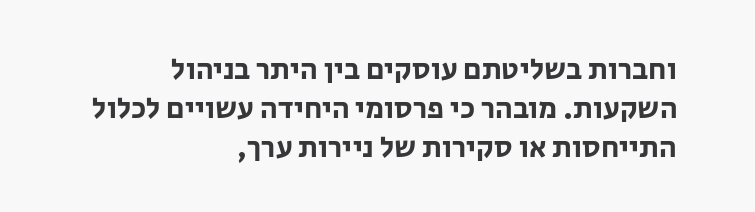וחברות בשליטתם עוסקים בין היתר בניהול השקעות. מובהר כי פרסומי היחידה עשויים לכלול התייחסות או סקירות של ניירות ערך,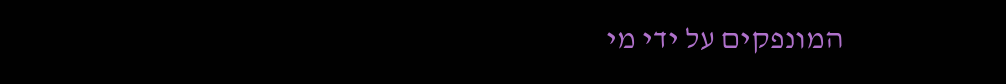המונפקים על ידי מי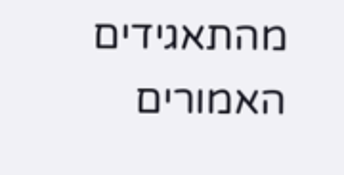מהתאגידים האמורים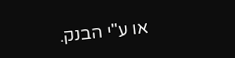או ע"י הבנק.